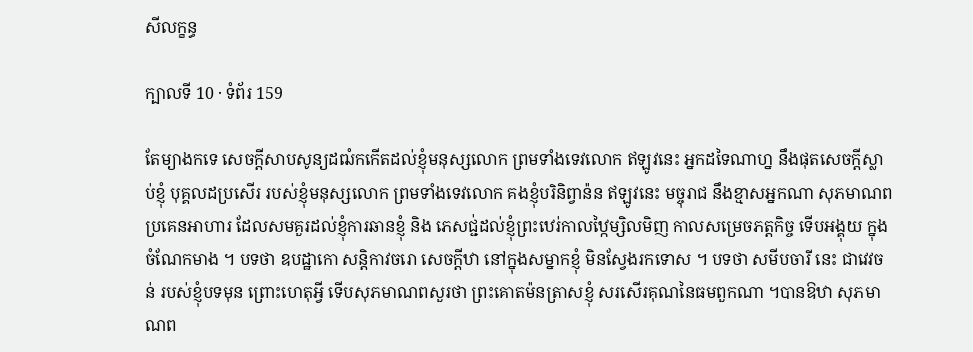សីលក្ខន្ធ

ក្បាលទី 10 · ទំព័រ 159

តែម្យាងកទេ សេចក្តីសាបសូន្យដឍំកកើតដល់ខ្ញុំមនុស្សលោក ព្រមទាំងទេវលោក ឥឡូវនេះ អ្នកដទៃណាហ្ន នឹងផុតសេចក្តីស្លាប់ខ្ញុំ បុគ្គលដប្រសើរ របស់ខ្ញុំមនុស្សលោក ព្រមទាំងទេវលោក គងខ្ញុំបរិនិព្វាន៉ន ឥឡូវនេះ មច្ចុរាជ នឹងខ្មាសអ្នកណា សុភមាណពប្រគេនអាហារ ដែលសមគួរដល់ខ្ញុំការឆានខ្ញុំ និង ភេសជ្ជ់ដល់ខ្ញុំព្រះឋេរ់កាលឋ្កៃម្សិលមិញ កាលសម្រេចភត្តកិច្ច ទើបអង្គុយ ក្នុងចំណែកមាង ។ បទថា ឧបដ្ឋាកោ សន្តិកាវចរោ សេចក្តីឋា នៅក្នុងសម្នាកខ្ញុំ មិនស្វែងរកទោស ។ បទថា សមីបចារី នេះ ជាវេវចន់ របស់ខ្ញុំបទមុន ព្រោះហេតុអ្វី ទើបសុភមាណពសួរថា ព្រះគោតម៉នត្រាសខ្ញុំ សរសើរគុណនៃធមពួកណា ។បានឱឋា សុភមាណព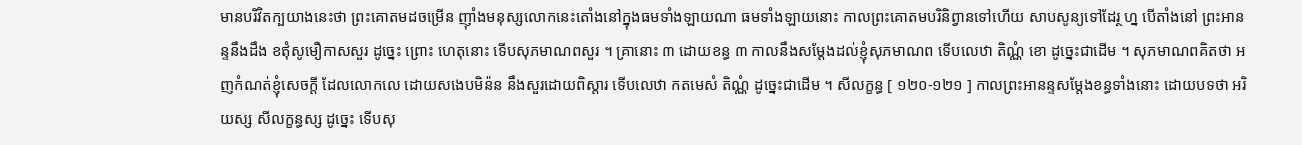មានបរិវិតក្បយាងនេះថា ព្រះគោតមដចម្រើន ញ៉ាំងមនុស្សលោកនេះតោំងនៅក្នុងធមទាំងឡាយណា ធមទាំងឡាយនោះ កាលព្រះគោតមបរិនិព្វានទៅហើយ សាបសូន្យទៅដែរ្ថ ហ្ន បើតាំងនៅ ព្រះអានន្ទនឹងដឹង ខឥុំសូមឿកាសសួរ ដូច្នេះ ព្រោះ ហេតុនោះ ទើបសុភមាណពសួរ ។ គ្រានោះ ៣ ដោយខន្ធ ៣ កាលនឹងសម្តែងដល់ខ្ញុំសុភមាណព ទើបលេឋា តិណ្ណំ ខោ ដូច្នេះជាដើម ។ សុភមាណពគិតថា អញកំណត់ខ្ញុំសេចក្តី ដែលលោកលេ ដោយសងេបមិន៉ន នឹងសួរដោយពិស្តារ ទើបលេឋា កតមេសំ តិណ្ណំ ដូច្នេះជាដើម ។ សីលក្ខន្ធ [ ១២០-១២១ ] កាលព្រះអានន្ទសម្តែងខន្ធទាំងនោះ ដោយបទថា អរិយស្ស សីលក្ខន្ធស្ស ដូច្នេះ ទើបសុ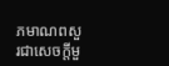ភមាណពសួរជាសេចក្តីមួ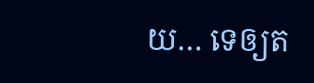យ… ទេឲ្យត